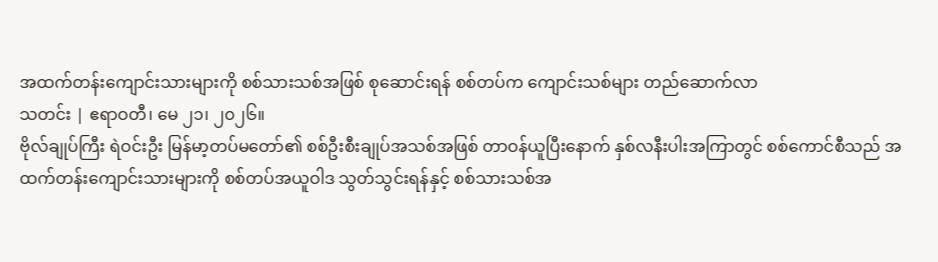အထက်တန်းကျောင်းသားများကို စစ်သားသစ်အဖြစ် စုဆောင်းရန် စစ်တပ်က ကျောင်းသစ်များ တည်ဆောက်လာ
သတင်း | ဧရာဝတီ၊ မေ ၂၁၊ ၂၀၂၆။
ဗိုလ်ချုပ်ကြီး ရဲဝင်းဦး မြန်မာ့တပ်မတော်၏ စစ်ဦးစီးချုပ်အသစ်အဖြစ် တာဝန်ယူပြီးနောက် နှစ်လနီးပါးအကြာတွင် စစ်ကောင်စီသည် အထက်တန်းကျောင်းသားများကို စစ်တပ်အယူဝါဒ သွတ်သွင်းရန်နှင့် စစ်သားသစ်အ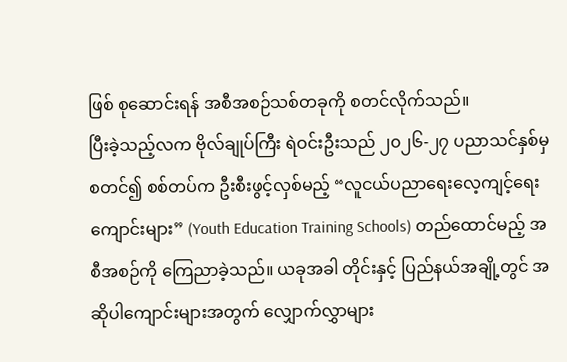ဖြစ် စုဆောင်းရန် အစီအစဉ်သစ်တခုကို စတင်လိုက်သည်။
ပြီးခဲ့သည့်လက ဗိုလ်ချုပ်ကြီး ရဲဝင်းဦးသည် ၂၀၂၆-၂၇ ပညာသင်နှစ်မှစတင်၍ စစ်တပ်က ဦးစီးဖွင့်လှစ်မည့် “လူငယ်ပညာရေးလေ့ကျင့်ရေးကျောင်းများ” (Youth Education Training Schools) တည်ထောင်မည့် အစီအစဉ်ကို ကြေညာခဲ့သည်။ ယခုအခါ တိုင်းနှင့် ပြည်နယ်အချို့တွင် အဆိုပါကျောင်းများအတွက် လျှောက်လွှာများ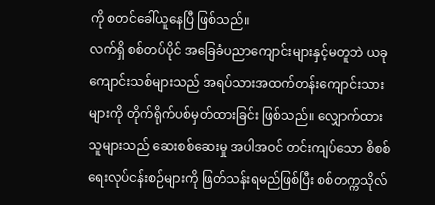ကို စတင်ခေါ်ယူနေပြီ ဖြစ်သည်။
လက်ရှိ စစ်တပ်ပိုင် အခြေခံပညာကျောင်းများနှင့်မတူဘဲ ယခုကျောင်းသစ်များသည် အရပ်သားအထက်တန်းကျောင်းသားများကို တိုက်ရိုက်ပစ်မှတ်ထားခြင်း ဖြစ်သည်။ လျှောက်ထားသူများသည် ဆေးစစ်ဆေးမှု အပါအဝင် တင်းကျပ်သော စိစစ်ရေးလုပ်ငန်းစဉ်များကို ဖြတ်သန်းရမည်ဖြစ်ပြီး စစ်တက္ကသိုလ်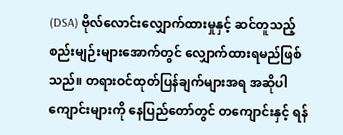(DSA) ဗိုလ်လောင်းလျှောက်ထားမှုနှင့် ဆင်တူသည့် စည်းမျဉ်းများအောက်တွင် လျှောက်ထားရမည်ဖြစ်သည်။ တရားဝင်ထုတ်ပြန်ချက်များအရ အဆိုပါကျောင်းများကို နေပြည်တော်တွင် တကျောင်းနှင့် ရန်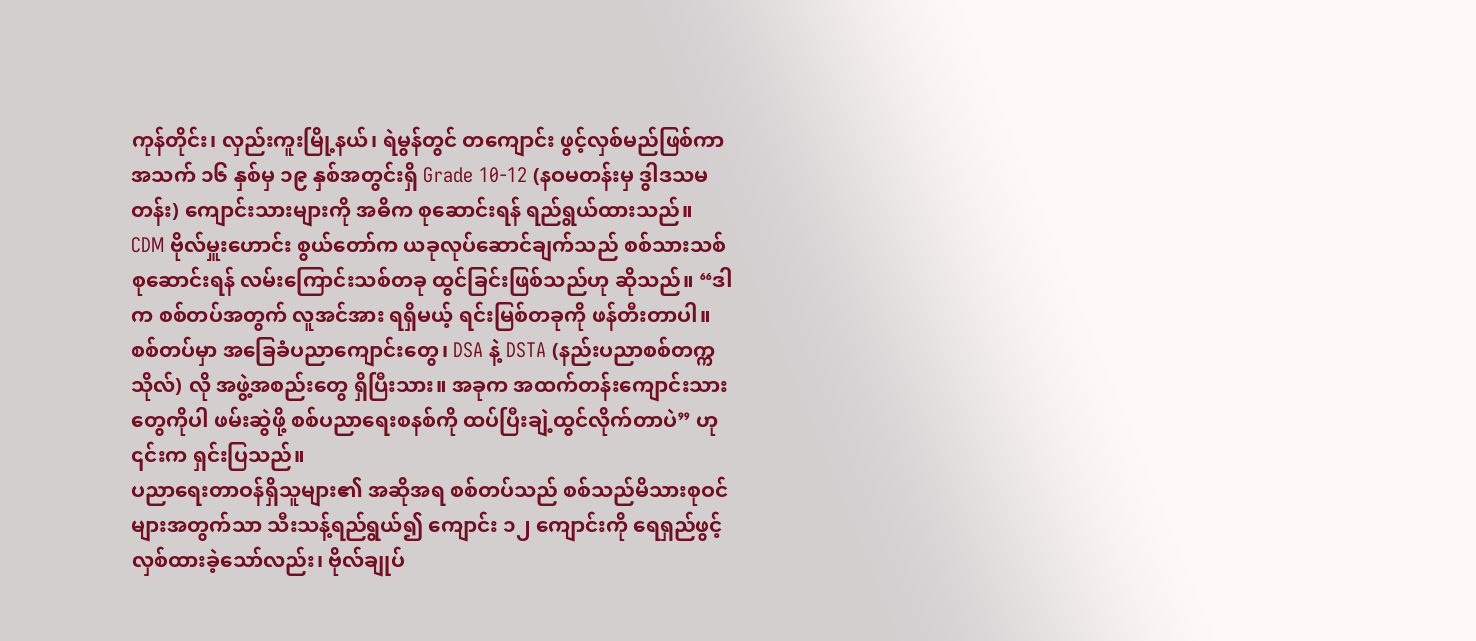ကုန်တိုင်း၊ လှည်းကူးမြို့နယ်၊ ရဲမွန်တွင် တကျောင်း ဖွင့်လှစ်မည်ဖြစ်ကာ အသက် ၁၆ နှစ်မှ ၁၉ နှစ်အတွင်းရှိ Grade 10-12 (နဝမတန်းမှ ဒွါဒသမတန်း) ကျောင်းသားများကို အဓိက စုဆောင်းရန် ရည်ရွယ်ထားသည်။
CDM ဗိုလ်မှူးဟောင်း စွယ်တော်က ယခုလုပ်ဆောင်ချက်သည် စစ်သားသစ်စုဆောင်းရန် လမ်းကြောင်းသစ်တခု ထွင်ခြင်းဖြစ်သည်ဟု ဆိုသည်။ “ဒါက စစ်တပ်အတွက် လူအင်အား ရရှိမယ့် ရင်းမြစ်တခုကို ဖန်တီးတာပါ။ စစ်တပ်မှာ အခြေခံပညာကျောင်းတွေ၊ DSA နဲ့ DSTA (နည်းပညာစစ်တက္ကသိုလ်) လို အဖွဲ့အစည်းတွေ ရှိပြီးသား။ အခုက အထက်တန်းကျောင်းသားတွေကိုပါ ဖမ်းဆွဲဖို့ စစ်ပညာရေးစနစ်ကို ထပ်ပြီးချဲ့ထွင်လိုက်တာပဲ” ဟု ၎င်းက ရှင်းပြသည်။
ပညာရေးတာဝန်ရှိသူများ၏ အဆိုအရ စစ်တပ်သည် စစ်သည်မိသားစုဝင်များအတွက်သာ သီးသန့်ရည်ရွယ်၍ ကျောင်း ၁၂ ကျောင်းကို ရေရှည်ဖွင့်လှစ်ထားခဲ့သော်လည်း၊ ဗိုလ်ချုပ်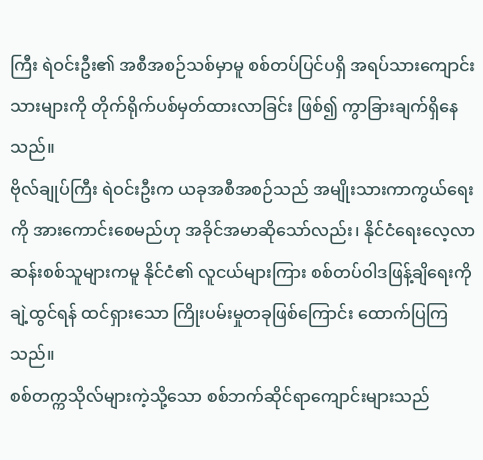ကြီး ရဲဝင်းဦး၏ အစီအစဉ်သစ်မှာမူ စစ်တပ်ပြင်ပရှိ အရပ်သားကျောင်းသားများကို တိုက်ရိုက်ပစ်မှတ်ထားလာခြင်း ဖြစ်၍ ကွာခြားချက်ရှိနေသည်။
ဗိုလ်ချုပ်ကြီး ရဲဝင်းဦးက ယခုအစီအစဉ်သည် အမျိုးသားကာကွယ်ရေးကို အားကောင်းစေမည်ဟု အခိုင်အမာဆိုသော်လည်း၊ နိုင်ငံရေးလေ့လာဆန်းစစ်သူများကမူ နိုင်ငံ၏ လူငယ်များကြား စစ်တပ်ဝါဒဖြန့်ချိရေးကို ချဲ့ထွင်ရန် ထင်ရှားသော ကြိုးပမ်းမှုတခုဖြစ်ကြောင်း ထောက်ပြကြသည်။
စစ်တက္ကသိုလ်များကဲ့သို့သော စစ်ဘက်ဆိုင်ရာကျောင်းများသည်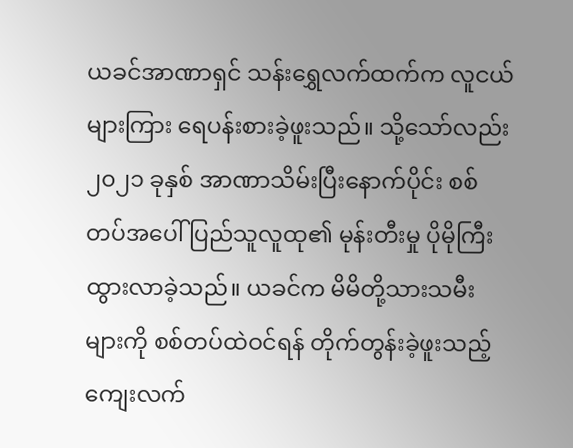ယခင်အာဏာရှင် သန်းရွှေလက်ထက်က လူငယ်များကြား ရေပန်းစားခဲ့ဖူးသည်။ သို့သော်လည်း ၂၀၂၁ ခုနှစ် အာဏာသိမ်းပြီးနောက်ပိုင်း စစ်တပ်အပေါ် ပြည်သူလူထု၏ မုန်းတီးမှု ပိုမိုကြီးထွားလာခဲ့သည်။ ယခင်က မိမိတို့သားသမီးများကို စစ်တပ်ထဲဝင်ရန် တိုက်တွန်းခဲ့ဖူးသည့် ကျေးလက်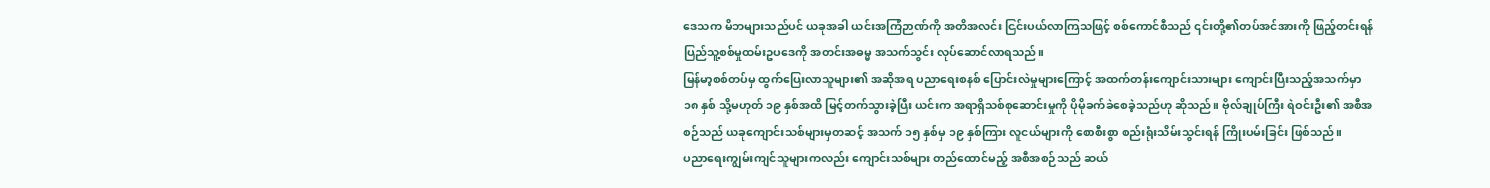ဒေသက မိဘများသည်ပင် ယခုအခါ ယင်းအကြံဉာဏ်ကို အတိအလင်း ငြင်းပယ်လာကြသဖြင့် စစ်ကောင်စီသည် ၎င်းတို့၏တပ်အင်အားကို ဖြည့်တင်းရန် ပြည်သူ့စစ်မှုထမ်းဥပဒေကို အတင်းအဓမ္မ အသက်သွင်း လုပ်ဆောင်လာရသည်။
မြန်မာ့စစ်တပ်မှ ထွက်ပြေးလာသူများ၏ အဆိုအရ ပညာရေးစနစ် ပြောင်းလဲမှုများကြောင့် အထက်တန်းကျောင်းသားများ ကျောင်းပြီးသည့်အသက်မှာ ၁၈ နှစ် သို့မဟုတ် ၁၉ နှစ်အထိ မြင့်တက်သွားခဲ့ပြီး ယင်းက အရာရှိသစ်စုဆောင်းမှုကို ပိုမိုခက်ခဲစေခဲ့သည်ဟု ဆိုသည်။ ဗိုလ်ချုပ်ကြီး ရဲဝင်းဦး၏ အစီအစဉ်သည် ယခုကျောင်းသစ်များမှတဆင့် အသက် ၁၅ နှစ်မှ ၁၉ နှစ်ကြား လူငယ်များကို စောစီးစွာ စည်းရုံးသိမ်းသွင်းရန် ကြိုးပမ်းခြင်း ဖြစ်သည်။
ပညာရေးကျွမ်းကျင်သူများကလည်း ကျောင်းသစ်များ တည်ထောင်မည့် အစီအစဉ်သည် ဆယ်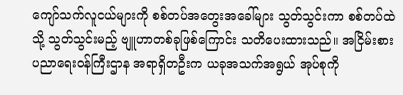ကျော်သက်လူငယ်များကို စစ်တပ်အတွေးအခေါ်များ သွတ်သွင်းကာ စစ်တပ်ထဲသို့ သွတ်သွင်းမည့် ဗျူဟာတစ်ခုဖြစ်ကြောင်း သတိပေးထားသည်။ အငြိမ်းစား ပညာရေးဝန်ကြီးဌာန အရာရှိတဦးက ယခုအသက်အရွယ် အုပ်စုကို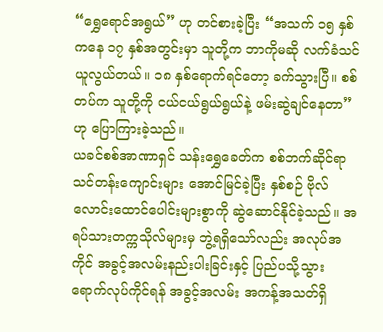“ရွှေရောင်အရွယ်” ဟု တင်စားခဲ့ပြီး “အသက် ၁၅ နှစ်ကနေ ၁၇ နှစ်အတွင်းမှာ သူတို့က ဘာကိုမဆို လက်ခံသင်ယူလွယ်တယ်။ ၁၈ နှစ်ရောက်ရင်တော့ ခက်သွားပြီ။ စစ်တပ်က သူတို့ကို ငယ်ငယ်ရွယ်ရွယ်နဲ့ ဖမ်းဆွဲချင်နေတာ” ဟု ပြောကြားခဲ့သည်။
ယခင်စစ်အာဏာရှင် သန်းရွှေခေတ်က စစ်ဘက်ဆိုင်ရာ သင်တန်းကျောင်းများ အောင်မြင်ခဲ့ပြီး နှစ်စဉ် ဗိုလ်လောင်းထောင်ပေါင်းများစွာကို ဆွဲဆောင်နိုင်ခဲ့သည်။ အရပ်သားတက္ကသိုလ်များမှ ဘွဲ့ရရှိသော်လည်း အလုပ်အကိုင် အခွင့်အလမ်းနည်းပါးခြင်းနှင့် ပြည်ပသို့သွားရောက်လုပ်ကိုင်ရန် အခွင့်အလမ်း အကန့်အသတ်ရှိ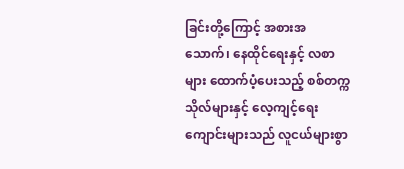ခြင်းတို့ကြောင့် အစားအသောက်၊ နေထိုင်ရေးနှင့် လစာများ ထောက်ပံ့ပေးသည့် စစ်တက္ကသိုလ်များနှင့် လေ့ကျင့်ရေးကျောင်းများသည် လူငယ်များစွာ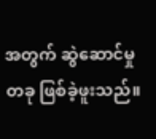အတွက် ဆွဲဆောင်မှုတခု ဖြစ်ခဲ့ဖူးသည်။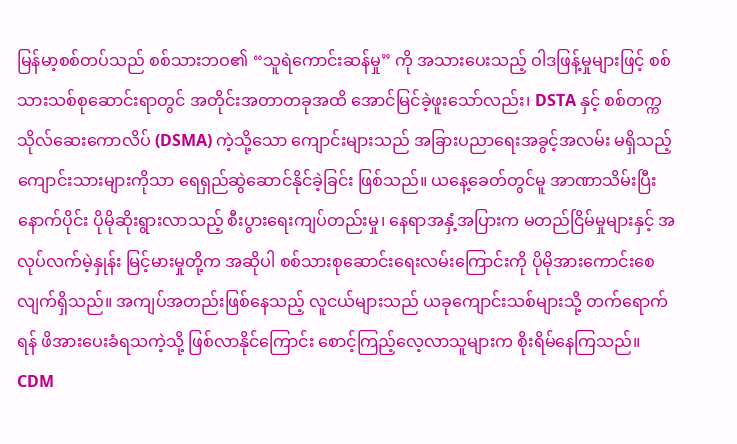မြန်မာ့စစ်တပ်သည် စစ်သားဘဝ၏ “သူရဲကောင်းဆန်မှု” ကို အသားပေးသည့် ဝါဒဖြန့်မှုများဖြင့် စစ်သားသစ်စုဆောင်းရာတွင် အတိုင်းအတာတခုအထိ အောင်မြင်ခဲ့ဖူးသော်လည်း၊ DSTA နှင့် စစ်တက္ကသိုလ်ဆေးကောလိပ် (DSMA) ကဲ့သို့သော ကျောင်းများသည် အခြားပညာရေးအခွင့်အလမ်း မရှိသည့် ကျောင်းသားများကိုသာ ရေရှည်ဆွဲဆောင်နိုင်ခဲ့ခြင်း ဖြစ်သည်။ ယနေ့ခေတ်တွင်မူ အာဏာသိမ်းပြီးနောက်ပိုင်း ပိုမိုဆိုးရွားလာသည့် စီးပွားရေးကျပ်တည်းမှု၊ နေရာအနှံ့အပြားက မတည်ငြိမ်မှုများနှင့် အလုပ်လက်မဲ့နှုန်း မြင့်မားမှုတို့က အဆိုပါ စစ်သားစုဆောင်းရေးလမ်းကြောင်းကို ပိုမိုအားကောင်းစေလျက်ရှိသည်။ အကျပ်အတည်းဖြစ်နေသည့် လူငယ်များသည် ယခုကျောင်းသစ်များသို့ တက်ရောက်ရန် ဖိအားပေးခံရသကဲ့သို့ ဖြစ်လာနိုင်ကြောင်း စောင့်ကြည့်လေ့လာသူများက စိုးရိမ်နေကြသည်။
CDM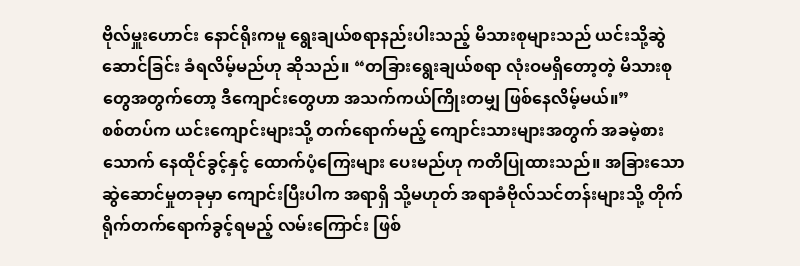ဗိုလ်မှူးဟောင်း နောင်ရိုးကမူ ရွေးချယ်စရာနည်းပါးသည့် မိသားစုများသည် ယင်းသို့ဆွဲဆောင်ခြင်း ခံရလိမ့်မည်ဟု ဆိုသည်။ “တခြားရွေးချယ်စရာ လုံးဝမရှိတော့တဲ့ မိသားစုတွေအတွက်တော့ ဒီကျောင်းတွေဟာ အသက်ကယ်ကြိုးတမျှ ဖြစ်နေလိမ့်မယ်။”
စစ်တပ်က ယင်းကျောင်းများသို့ တက်ရောက်မည့် ကျောင်းသားများအတွက် အခမဲ့စားသောက် နေထိုင်ခွင့်နှင့် ထောက်ပံ့ကြေးများ ပေးမည်ဟု ကတိပြုထားသည်။ အခြားသော ဆွဲဆောင်မှုတခုမှာ ကျောင်းပြီးပါက အရာရှိ သို့မဟုတ် အရာခံဗိုလ်သင်တန်းများသို့ တိုက်ရိုက်တက်ရောက်ခွင့်ရမည့် လမ်းကြောင်း ဖြစ်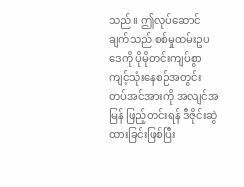သည်။ ဤလုပ်ဆောင်ချက်သည် စစ်မှုထမ်းဥပဒေကို ပိုမိုတင်းကျပ်စွာ ကျင့်သုံးနေစဉ်အတွင်း တပ်အင်အားကို အလျင်အမြန် ဖြည့်တင်းရန် ဒီဇိုင်းဆွဲထားခြင်းဖြစ်ပြီး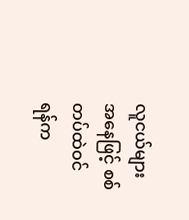လူငယ်များအနေဖြင့် စစ်တပ်ထဲဝင်ရန်က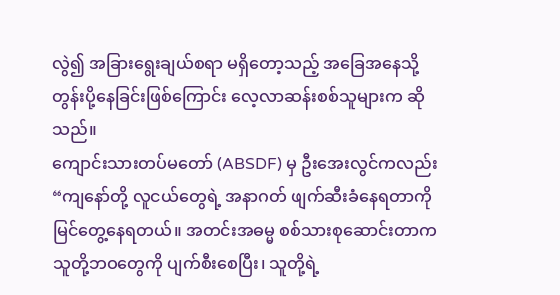လွဲ၍ အခြားရွေးချယ်စရာ မရှိတော့သည့် အခြေအနေသို့ တွန်းပို့နေခြင်းဖြစ်ကြောင်း လေ့လာဆန်းစစ်သူများက ဆိုသည်။
ကျောင်းသားတပ်မတော် (ABSDF) မှ ဦးအေးလွင်ကလည်း “ကျနော်တို့ လူငယ်တွေရဲ့ အနာဂတ် ဖျက်ဆီးခံနေရတာကို မြင်တွေ့နေရတယ်။ အတင်းအဓမ္မ စစ်သားစုဆောင်းတာက သူတို့ဘဝတွေကို ပျက်စီးစေပြီး၊ သူတို့ရဲ့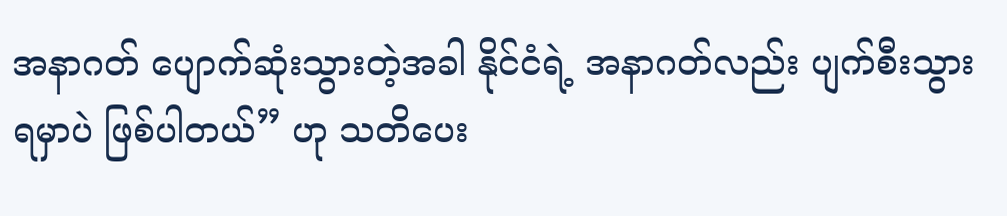အနာဂတ် ပျောက်ဆုံးသွားတဲ့အခါ နိုင်ငံရဲ့ အနာဂတ်လည်း ပျက်စီးသွားရမှာပဲ ဖြစ်ပါတယ်” ဟု သတိပေး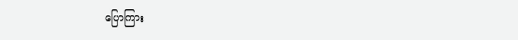ပြောကြား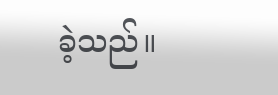ခဲ့သည်။